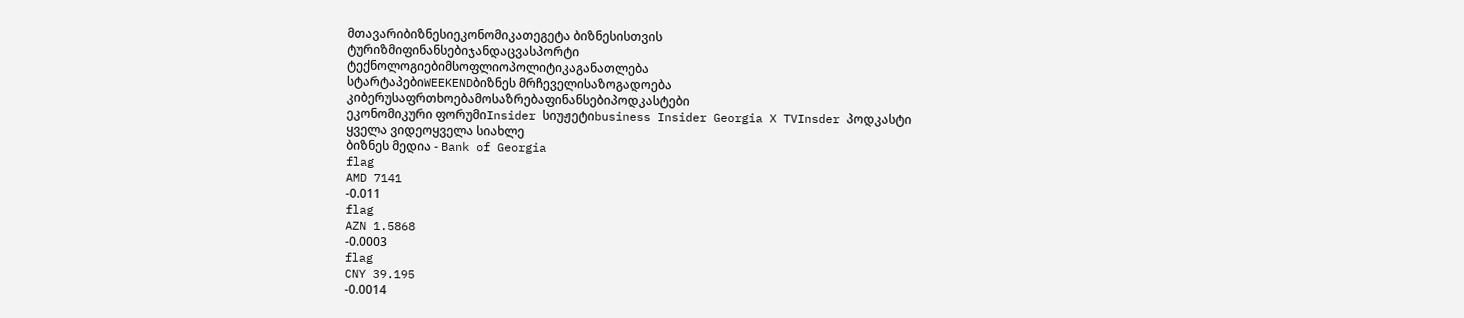მთავარიბიზნესიეკონომიკათეგეტა ბიზნესისთვის
ტურიზმიფინანსებიჯანდაცვასპორტი
ტექნოლოგიებიმსოფლიოპოლიტიკაგანათლება
სტარტაპებიWEEKENDბიზნეს მრჩეველისაზოგადოება
კიბერუსაფრთხოებამოსაზრებაფინანსებიპოდკასტები
ეკონომიკური ფორუმიInsider სიუჟეტიbusiness Insider Georgia X TVInsder პოდკასტი
ყველა ვიდეოყველა სიახლე
ბიზნეს მედია - Bank of Georgia
flag
AMD 7141
-0.011
flag
AZN 1.5868
-0.0003
flag
CNY 39.195
-0.0014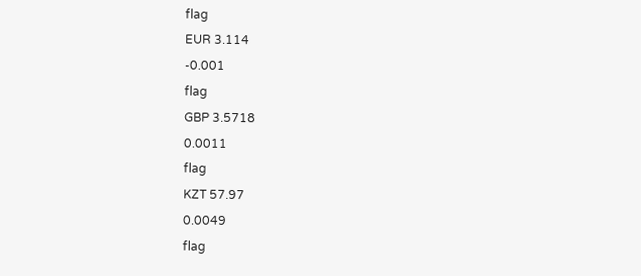flag
EUR 3.114
-0.001
flag
GBP 3.5718
0.0011
flag
KZT 57.97
0.0049
flag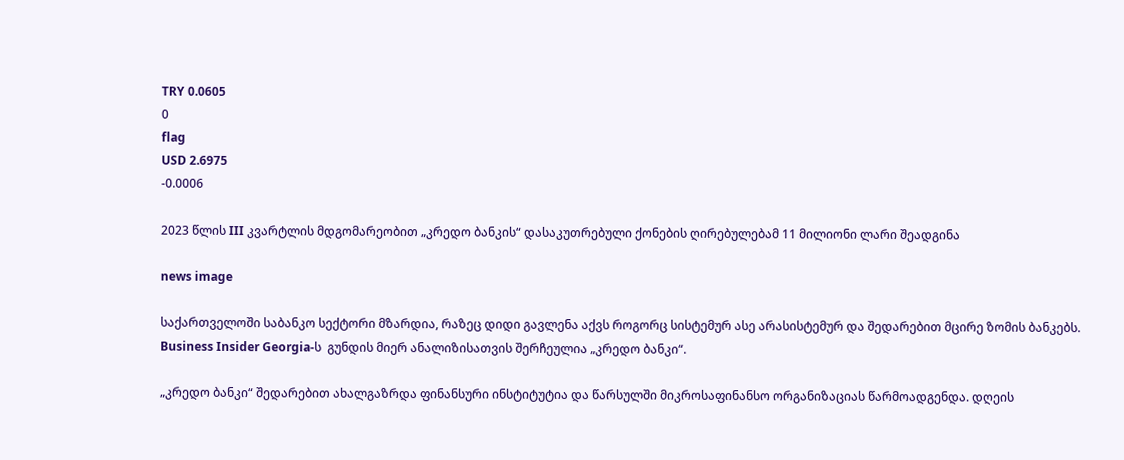TRY 0.0605
0
flag
USD 2.6975
-0.0006

2023 წლის III კვარტლის მდგომარეობით „კრედო ბანკის“ დასაკუთრებული ქონების ღირებულებამ 11 მილიონი ლარი შეადგინა

news image

საქართველოში საბანკო სექტორი მზარდია, რაზეც დიდი გავლენა აქვს როგორც სისტემურ ასე არასისტემურ და შედარებით მცირე ზომის ბანკებს. Business Insider Georgia-ს  გუნდის მიერ ანალიზისათვის შერჩეულია „კრედო ბანკი“.

„კრედო ბანკი“ შედარებით ახალგაზრდა ფინანსური ინსტიტუტია და წარსულში მიკროსაფინანსო ორგანიზაციას წარმოადგენდა. დღეის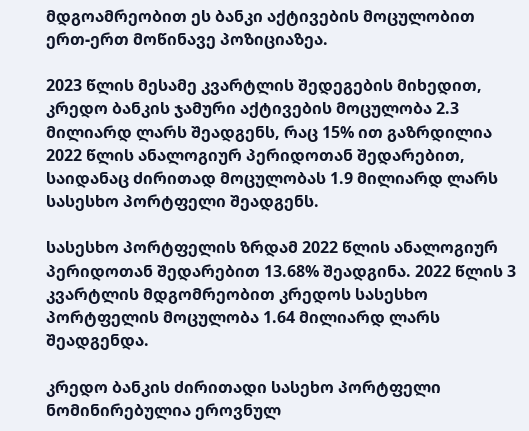მდგოამრეობით ეს ბანკი აქტივების მოცულობით ერთ-ერთ მოწინავე პოზიციაზეა.

2023 წლის მესამე კვარტლის შედეგების მიხედით, კრედო ბანკის ჯამური აქტივების მოცულობა 2.3 მილიარდ ლარს შეადგენს, რაც 15% ით გაზრდილია 2022 წლის ანალოგიურ პერიდოთან შედარებით, საიდანაც ძირითად მოცულობას 1.9 მილიარდ ლარს სასესხო პორტფელი შეადგენს.

სასესხო პორტფელის ზრდამ 2022 წლის ანალოგიურ პერიდოთან შედარებით 13.68% შეადგინა. 2022 წლის 3 კვარტლის მდგომრეობით კრედოს სასესხო პორტფელის მოცულობა 1.64 მილიარდ ლარს შეადგენდა.

კრედო ბანკის ძირითადი სასეხო პორტფელი ნომინირებულია ეროვნულ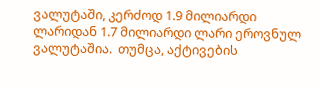ვალუტაში, კერძოდ 1.9 მილიარდი ლარიდან 1.7 მილიარდი ლარი ეროვნულ ვალუტაშია.  თუმცა, აქტივების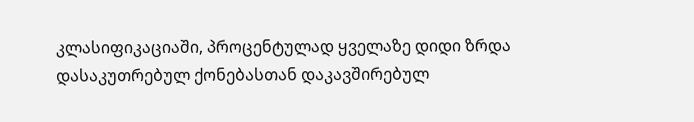კლასიფიკაციაში, პროცენტულად ყველაზე დიდი ზრდა დასაკუთრებულ ქონებასთან დაკავშირებულ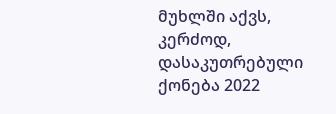მუხლში აქვს, კერძოდ, დასაკუთრებული ქონება 2022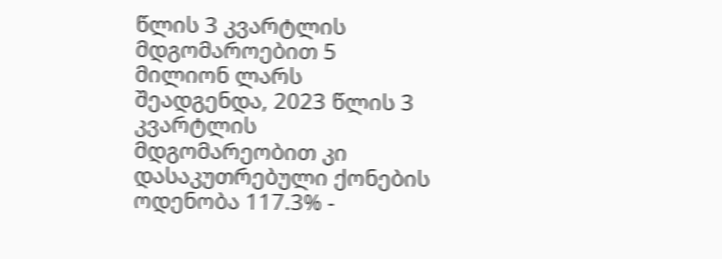წლის 3 კვარტლის მდგომაროებით 5 მილიონ ლარს შეადგენდა, 2023 წლის 3 კვარტლის მდგომარეობით კი დასაკუთრებული ქონების ოდენობა 117.3% -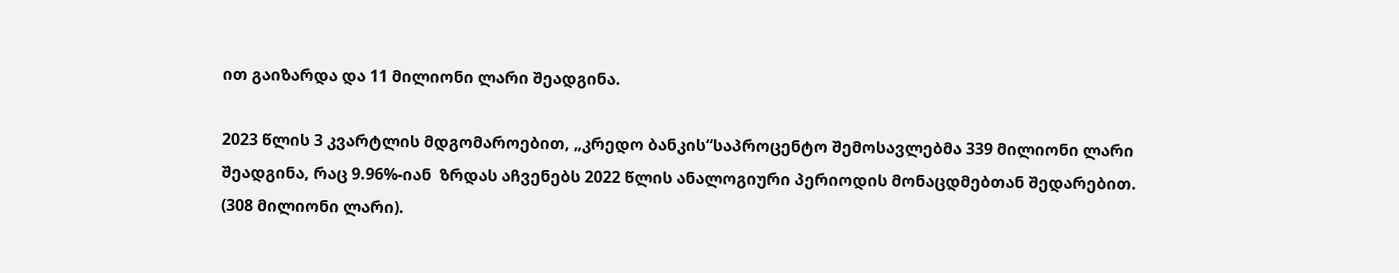ით გაიზარდა და 11 მილიონი ლარი შეადგინა.

2023 წლის 3 კვარტლის მდგომაროებით, „კრედო ბანკის“საპროცენტო შემოსავლებმა 339 მილიონი ლარი შეადგინა, რაც 9.96%-იან  ზრდას აჩვენებს 2022 წლის ანალოგიური პერიოდის მონაცდმებთან შედარებით.  (308 მილიონი ლარი).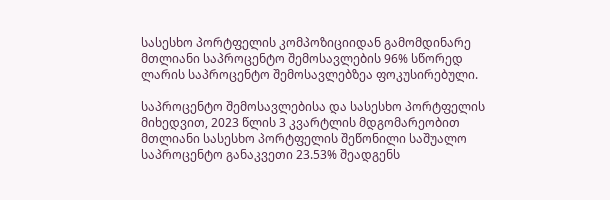სასესხო პორტფელის კომპოზიციიდან გამომდინარე მთლიანი საპროცენტო შემოსავლების 96% სწორედ ლარის საპროცენტო შემოსავლებზეა ფოკუსირებული.

საპროცენტო შემოსავლებისა და სასესხო პორტფელის მიხედვით, 2023 წლის 3 კვარტლის მდგომარეობით მთლიანი სასესხო პორტფელის შეწონილი საშუალო საპროცენტო განაკვეთი 23.53% შეადგენს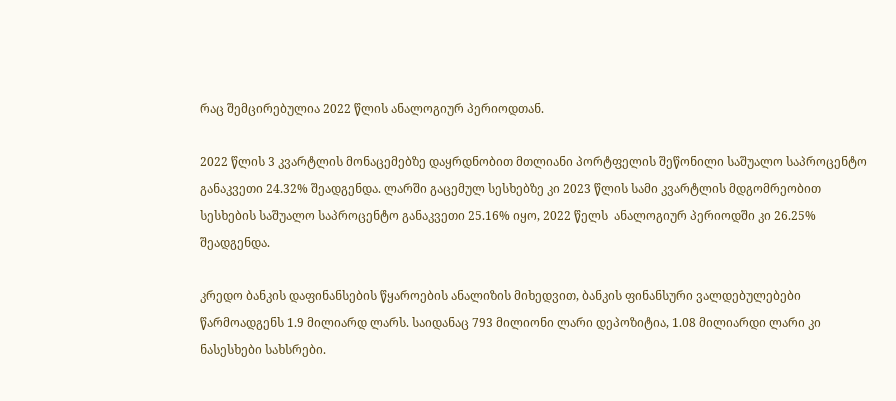რაც შემცირებულია 2022 წლის ანალოგიურ პერიოდთან.

2022 წლის 3 კვარტლის მონაცემებზე დაყრდნობით მთლიანი პორტფელის შეწონილი საშუალო საპროცენტო განაკვეთი 24.32% შეადგენდა. ლარში გაცემულ სესხებზე კი 2023 წლის სამი კვარტლის მდგომრეობით სესხების საშუალო საპროცენტო განაკვეთი 25.16% იყო, 2022 წელს  ანალოგიურ პერიოდში კი 26.25% შეადგენდა.

კრედო ბანკის დაფინანსების წყაროების ანალიზის მიხედვით, ბანკის ფინანსური ვალდებულებები წარმოადგენს 1.9 მილიარდ ლარს. საიდანაც 793 მილიონი ლარი დეპოზიტია, 1.08 მილიარდი ლარი კი ნასესხები სახსრები.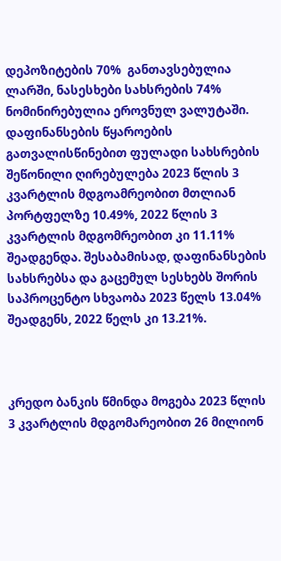დეპოზიტების 70%  განთავსებულია ლარში, ნასესხები სახსრების 74% ნომინირებულია ეროვნულ ვალუტაში. დაფინანსების წყაროების გათვალისწინებით ფულადი სახსრების შეწონილი ღირებულება 2023 წლის 3 კვარტლის მდგოამრეობით მთლიან პორტფელზე 10.49%, 2022 წლის 3 კვარტლის მდგომრეობით კი 11.11% შეადგენდა. შესაბამისად, დაფინანსების სახსრებსა და გაცემულ სესხებს შორის საპროცენტო სხვაობა 2023 წელს 13.04% შეადგენს, 2022 წელს კი 13.21%.



კრედო ბანკის წმინდა მოგება 2023 წლის 3 კვარტლის მდგომარეობით 26 მილიონ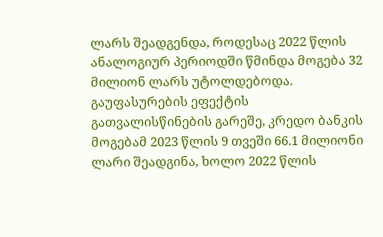ლარს შეადგენდა, როდესაც 2022 წლის ანალოგიურ პერიოდში წმინდა მოგება 32 მილიონ ლარს უტოლდებოდა. გაუფასურების ეფექტის გათვალისწინების გარეშე, კრედო ბანკის მოგებამ 2023 წლის 9 თვეში 66.1 მილიონი ლარი შეადგინა, ხოლო 2022 წლის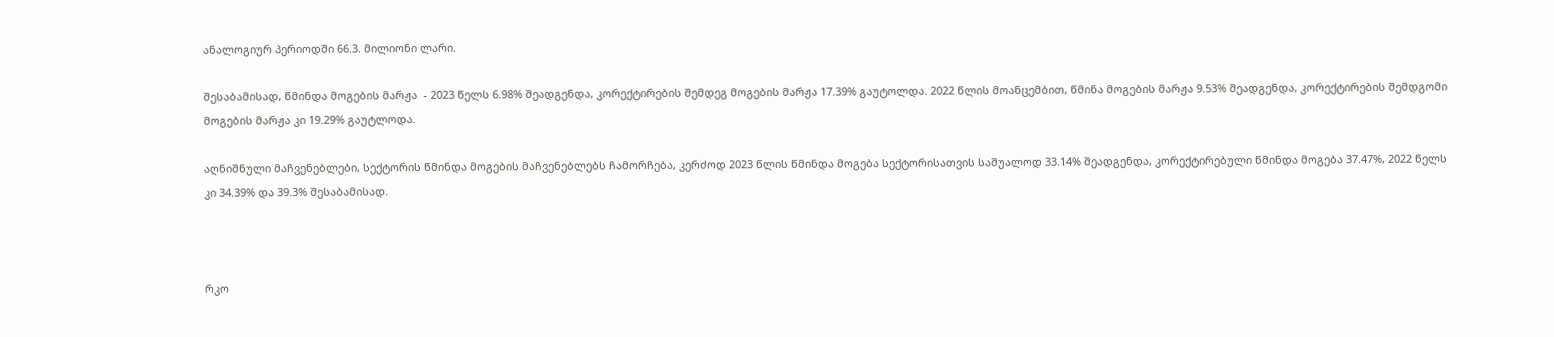ანალოგიურ პერიოდში 66.3. მილიონი ლარი.

შესაბამისად, წმინდა მოგების მარჟა  - 2023 წელს 6.98% შეადგენდა, კორექტირების შემდეგ მოგების მარჟა 17.39% გაუტოლდა. 2022 წლის მოანცემბით, წმინა მოგების მარჟა 9.53% შეადგენდა, კორექტირების შემდგომი მოგების მარჟა კი 19.29% გაუტლოდა.

აღნიშნული მაჩვენებლები, სექტორის წმინდა მოგების მაჩვენებლებს ჩამორჩება, კერძოდ 2023 წლის წმინდა მოგება სექტორისათვის საშუალოდ 33.14% შეადგენდა, კორექტირებული წმინდა მოგება 37.47%, 2022 წელს კი 34.39% და 39.3% შესაბამისად.



რკო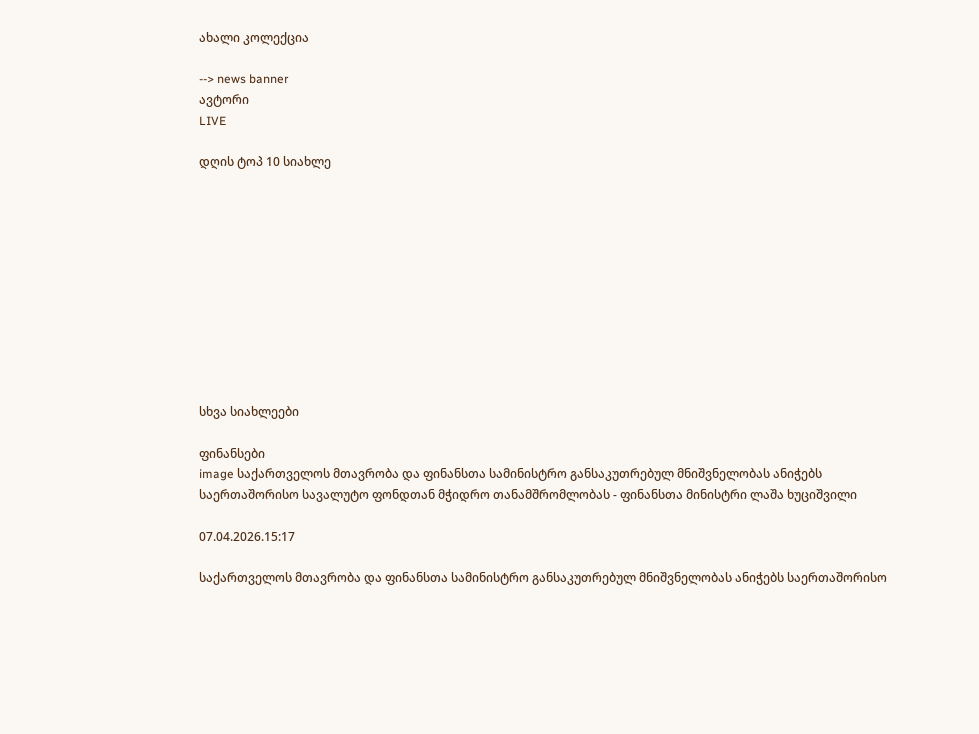ახალი კოლექცია

--> news banner
ავტორი
LIVE

დღის ტოპ 10 სიახლე











სხვა სიახლეები

ფინანსები
image საქართველოს მთავრობა და ფინანსთა სამინისტრო განსაკუთრებულ მნიშვნელობას ანიჭებს საერთაშორისო სავალუტო ფონდთან მჭიდრო თანამშრომლობას - ფინანსთა მინისტრი ლაშა ხუციშვილი

07.04.2026.15:17

საქართველოს მთავრობა და ფინანსთა სამინისტრო განსაკუთრებულ მნიშვნელობას ანიჭებს საერთაშორისო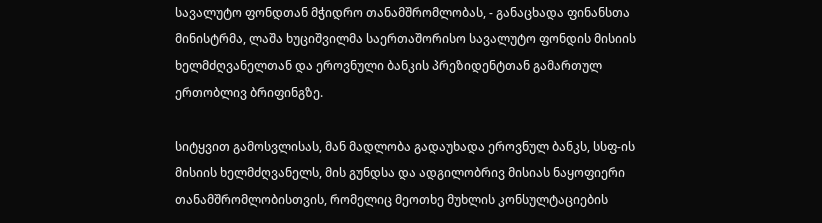სავალუტო ფონდთან მჭიდრო თანამშრომლობას, - განაცხადა ფინანსთა მინისტრმა, ლაშა ხუციშვილმა საერთაშორისო სავალუტო ფონდის მისიის ხელმძღვანელთან და ეროვნული ბანკის პრეზიდენტთან გამართულ ერთობლივ ბრიფინგზე.

სიტყვით გამოსვლისას, მან მადლობა გადაუხადა ეროვნულ ბანკს, სსფ-ის მისიის ხელმძღვანელს, მის გუნდსა და ადგილობრივ მისიას ნაყოფიერი თანამშრომლობისთვის, რომელიც მეოთხე მუხლის კონსულტაციების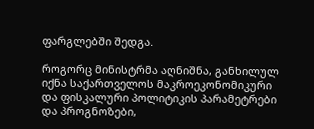ფარგლებში შედგა.

როგორც მინისტრმა აღნიშნა, განხილულ იქნა საქართველოს მაკროეკონომიკური და ფისკალური პოლიტიკის პარამეტრები და პროგნოზები,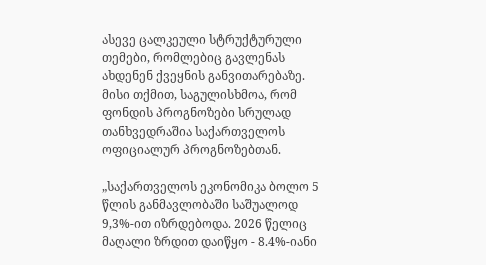ასევე ცალკეული სტრუქტურული თემები, რომლებიც გავლენას ახდენენ ქვეყნის განვითარებაზე. მისი თქმით, საგულისხმოა, რომ ფონდის პროგნოზები სრულად თანხვედრაშია საქართველოს ოფიციალურ პროგნოზებთან.

„საქართველოს ეკონომიკა ბოლო 5 წლის განმავლობაში საშუალოდ 9,3%-ით იზრდებოდა. 2026 წელიც მაღალი ზრდით დაიწყო - 8.4%-იანი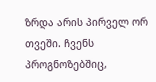ზრდა არის პირველ ორ თვეში. ჩვენს პროგნოზებშიც,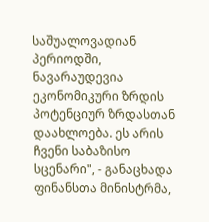საშუალოვადიან პერიოდში, ნავარაუდევია ეკონომიკური ზრდის პოტენციურ ზრდასთან დაახლოება. ეს არის ჩვენი საბაზისო სცენარი", - განაცხადა ფინანსთა მინისტრმა,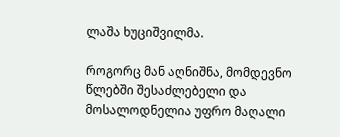ლაშა ხუციშვილმა.

როგორც მან აღნიშნა, მომდევნო წლებში შესაძლებელი და მოსალოდნელია უფრო მაღალი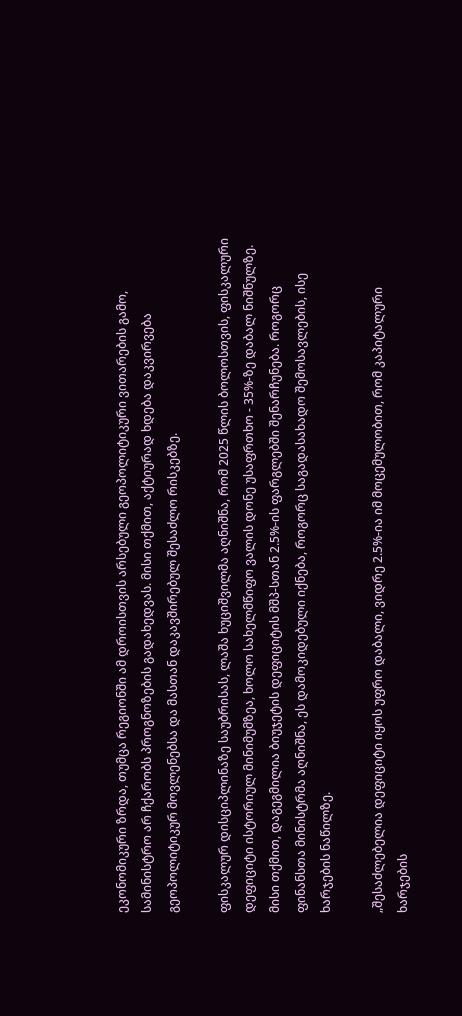ეკონომიკური ზრდა, თუმცა რეგიონში ამ დროისთვის არსებული გეოპოლიტიკური ვითარების გამო, სამინისტრო არ ჩქარობს პროგნოზების გადახედვას. მისი თქმით, აქტიურად ხდება დაკვირვება გეოპოლიტიკურ მოვლენებსა და მასთან დაკავშირებულ შესაძლო რისკებზე.

ფისკალურ დისციპლინაზე საუბრისას, ლაშა ხუციშვილმა აღნიშნა, რომ 2025 წლის ბოლოსთვის, ფისკალური დეფიციტი ისტორიულ მინიმუმზეა, ხოლო სახელმწიფო ვალის დონე უსაფრთხო - 35%-ზე დაბალ ნიშნულზე. მისი თქმით, დაგეგმილია ბიუჯეტის დეფიციტის მშპ-სთან 2.5%-ის ფარგლებში შენარჩუნება. როგორც ფინანსთა მინისტრმა აღნიშნა, ეს დამოკიდებული იქნება, როგორც საგადასახადო შემოსავლების, ისე ხარჯების ნაწილზე.

„შესაძლებელია დეფიციტი იყოს უფრო დაბალი, ვიდრე 2.5%-ია იმ მოცემულობით, რომ კაპიტალური ხარჯების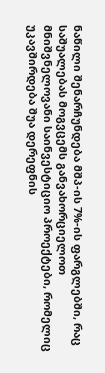ნაწილი შენარჩუნდება მშპ-ის 7%-ის ფარგლებში, რაც საშუალებას მოგვცემს განვახორციელოთ მნიშვნელოვანი საინვესტიციო პროექტები, რომელიც უკავშირდება შუა დერეფნის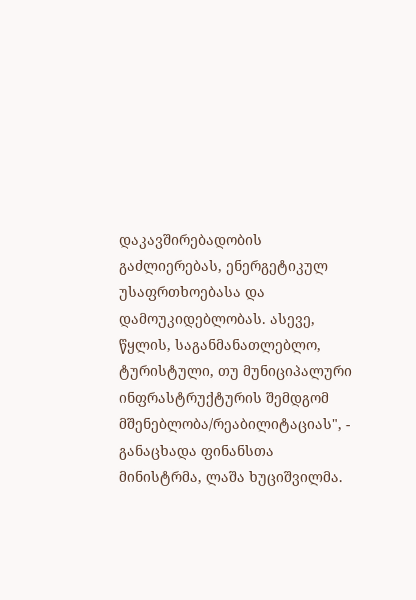დაკავშირებადობის გაძლიერებას, ენერგეტიკულ უსაფრთხოებასა და დამოუკიდებლობას. ასევე, წყლის, საგანმანათლებლო, ტურისტული, თუ მუნიციპალური ინფრასტრუქტურის შემდგომ მშენებლობა/რეაბილიტაციას", - განაცხადა ფინანსთა მინისტრმა, ლაშა ხუციშვილმა.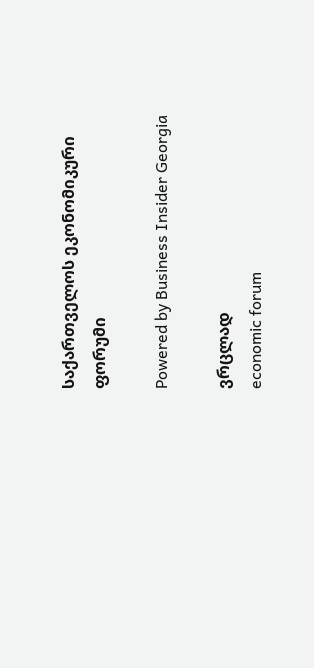საქართველოს ეკონომიკური ფორუმი

Powered by Business Insider Georgia

ვრცლად
economic forum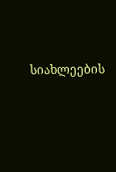სიახლეების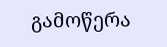გამოწერა